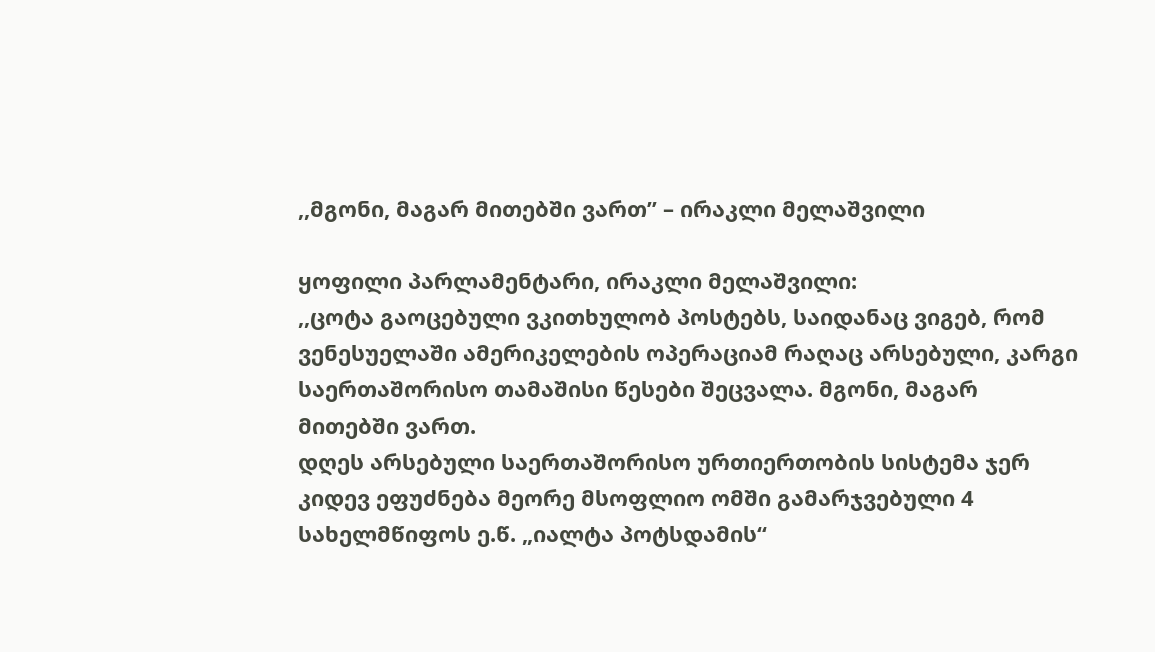,,მგონი, მაგარ მითებში ვართ” – ირაკლი მელაშვილი

ყოფილი პარლამენტარი, ირაკლი მელაშვილი:
,,ცოტა გაოცებული ვკითხულობ პოსტებს, საიდანაც ვიგებ, რომ ვენესუელაში ამერიკელების ოპერაციამ რაღაც არსებული, კარგი საერთაშორისო თამაშისი წესები შეცვალა. მგონი, მაგარ მითებში ვართ.
დღეს არსებული საერთაშორისო ურთიერთობის სისტემა ჯერ კიდევ ეფუძნება მეორე მსოფლიო ომში გამარჯვებული 4 სახელმწიფოს ე.წ. „იალტა პოტსდამის“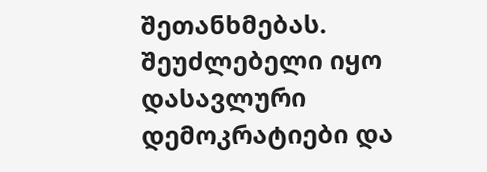შეთანხმებას. შეუძლებელი იყო დასავლური დემოკრატიები და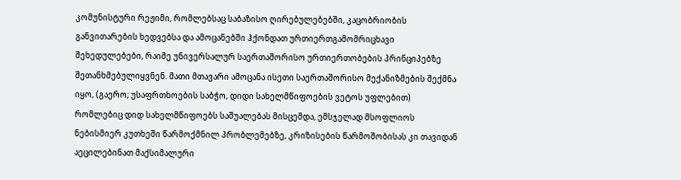კომუნისტური რეჟიმი, რომლებსაც საბაზისო ღირებულებებში, კაცობრიობის განვითარების ხედვებსა და ამოცანებში ჰქონდათ ურთიერთგამომრიცხავი შეხედულებები, რაიმე უნივერსალურ საერთაშორისო ურთიერთობების პრინციპებზე შეთანხმებულიყვნენ. მათი მთავარი ამოცანა ისეთი საერთაშორისო მექანიზმების შექმნა იყო, (გაერო; უსაფრთხოების საბჭო, დიდი სახელმწიფოების ვეტოს უფლებით) რომლებიც დიდ სახელმწიფოებს საშუალებას მისცემდა, ემსჯელად მსოფლიოს ნებისმიერ კუთხეში წარმოქმნილ პრობლემებზე, კრიზისების წარმოშობისას კი თავიდან აეცილებინათ მაქსიმალური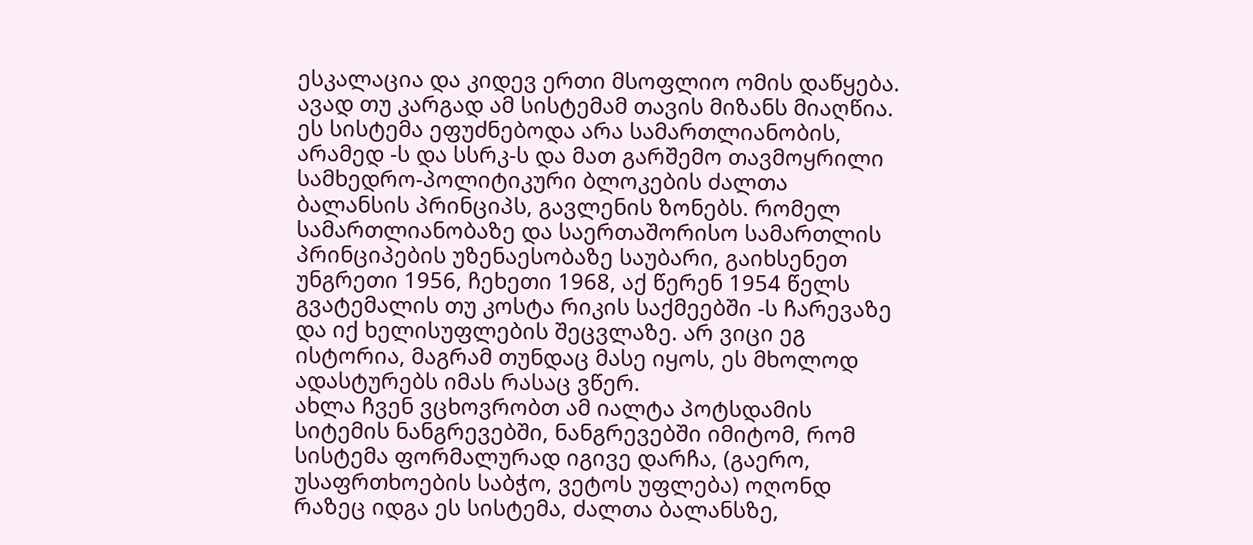ესკალაცია და კიდევ ერთი მსოფლიო ომის დაწყება. ავად თუ კარგად ამ სისტემამ თავის მიზანს მიაღწია.
ეს სისტემა ეფუძნებოდა არა სამართლიანობის, არამედ -ს და სსრკ-ს და მათ გარშემო თავმოყრილი სამხედრო-პოლიტიკური ბლოკების ძალთა ბალანსის პრინციპს, გავლენის ზონებს. რომელ სამართლიანობაზე და საერთაშორისო სამართლის პრინციპების უზენაესობაზე საუბარი, გაიხსენეთ უნგრეთი 1956, ჩეხეთი 1968, აქ წერენ 1954 წელს გვატემალის თუ კოსტა რიკის საქმეებში -ს ჩარევაზე და იქ ხელისუფლების შეცვლაზე. არ ვიცი ეგ ისტორია, მაგრამ თუნდაც მასე იყოს, ეს მხოლოდ ადასტურებს იმას რასაც ვწერ.
ახლა ჩვენ ვცხოვრობთ ამ იალტა პოტსდამის სიტემის ნანგრევებში, ნანგრევებში იმიტომ, რომ სისტემა ფორმალურად იგივე დარჩა, (გაერო, უსაფრთხოების საბჭო, ვეტოს უფლება) ოღონდ რაზეც იდგა ეს სისტემა, ძალთა ბალანსზე,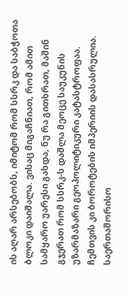ის აღარ არსებობს, იმიტომ რომ სსრკ და საბჭოთა ბლოკი დაიშალა. ვისაც მიგაჩნიათ, რომ ამით სამყარო უარესი გახდა, ნუ რა გითხრათ, მაშინ გჯერათ რომ სსრკ-ს დაშლა მეოცე საუკუნის უზარმაზარი გეოპოლიტიკური კატასტროფაა. ჩემთვის კი ბოროტების იმპერიის დასასრულია.
საერთაშორისო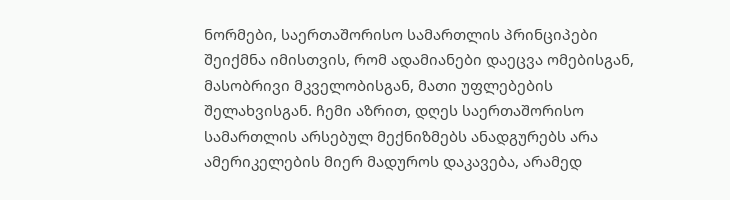ნორმები, საერთაშორისო სამართლის პრინციპები შეიქმნა იმისთვის, რომ ადამიანები დაეცვა ომებისგან, მასობრივი მკველობისგან, მათი უფლებების შელახვისგან. ჩემი აზრით, დღეს საერთაშორისო სამართლის არსებულ მექნიზმებს ანადგურებს არა ამერიკელების მიერ მადუროს დაკავება, არამედ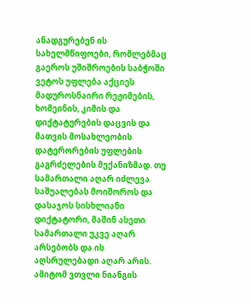ანადგურებენ ის სახელმწიფოები, რომლებმაც გაეროს უშიშროების საბჭოში ვეტოს უფლება აქციეს მადუროსნაირი რეჟიმების, ხომეინის, კიმის და დიქტატურების დაცვის და მათვის მოსახლეობის დატერორების უფლების გაგრძელების მექანიზმად. თუ სამართალი აღარ იძლევა საშუალებას მოიშოროს და დასაჯოს სისხლიანი დიქტატორი, მაშინ ასეთი სამართალი უკვე აღარ არსებობს და ის აღსრულებადი აღარ არის. ამიტომ ვთვლი ნიანგის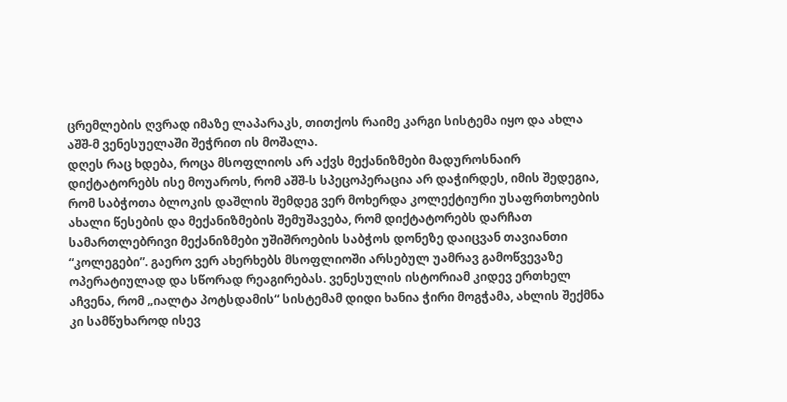ცრემლების ღვრად იმაზე ლაპარაკს, თითქოს რაიმე კარგი სისტემა იყო და ახლა აშშ-მ ვენესუელაში შეჭრით ის მოშალა.
დღეს რაც ხდება, როცა მსოფლიოს არ აქვს მექანიზმები მადუროსნაირ დიქტატორებს ისე მოუაროს, რომ აშშ-ს სპეცოპერაცია არ დაჭირდეს, იმის შედეგია, რომ საბჭოთა ბლოკის დაშლის შემდეგ ვერ მოხერდა კოლექტიური უსაფრთხოების ახალი წესების და მექანიზმების შემუშავება, რომ დიქტატორებს დარჩათ სამართლებრივი მექანიზმები უშიშროების საბჭოს დონეზე დაიცვან თავიანთი “კოლეგები”. გაერო ვერ ახერხებს მსოფლიოში არსებულ უამრავ გამოწვევაზე ოპერატიულად და სწორად რეაგირებას. ვენესულის ისტორიამ კიდევ ერთხელ აჩვენა, რომ „იალტა პოტსდამის“ სისტემამ დიდი ხანია ჭირი მოგჭამა, ახლის შექმნა კი სამწუხაროდ ისევ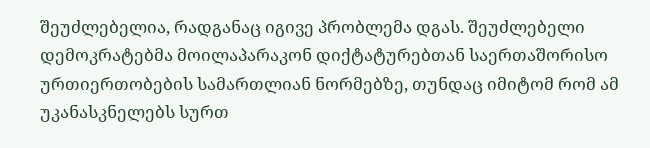შეუძლებელია, რადგანაც იგივე პრობლემა დგას. შეუძლებელი დემოკრატებმა მოილაპარაკონ დიქტატურებთან საერთაშორისო ურთიერთობების სამართლიან ნორმებზე, თუნდაც იმიტომ რომ ამ უკანასკნელებს სურთ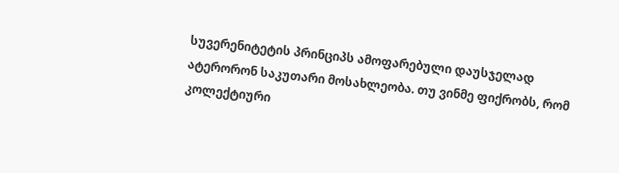სუვერენიტეტის პრინციპს ამოფარებული დაუსჯელად ატერორონ საკუთარი მოსახლეობა. თუ ვინმე ფიქრობს, რომ კოლექტიური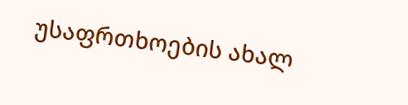უსაფრთხოების ახალ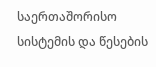საერთაშორისო სისტემის და წესების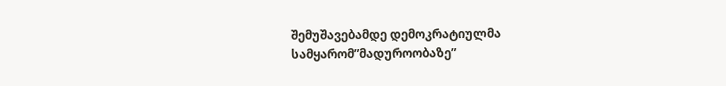შემუშავებამდე დემოკრატიულმა სამყარომ”მადუროობაზე”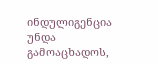ინდულიგენცია უნდა გამოაცხადოს,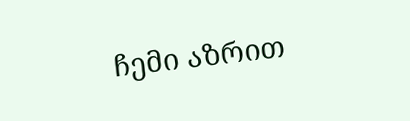ჩემი აზრით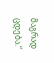მაგრად ცდება.“